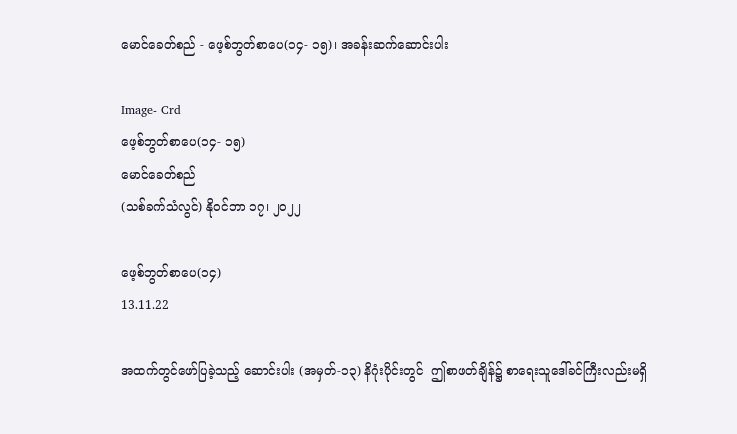မောင်ခေတ်စည် - ဖေ့စ်ဘွတ်စာပေ(၁၄- ၁၅)၊ အခန်းဆက်ဆောင်းပါး

Image- Crd
ဖေ့စ်ဘွတ်စာပေ(၁၄- ၁၅)
မောင်ခေတ်စည်
(သစ်ခက်သံလွင်) နိုဝင်ဘာ ၁၇၊ ၂၀၂၂

ဖေ့စ်ဘွတ်စာပေ(၁၄)
13.11.22

အထက်တွင်ဖော်ပြခဲ့သည့် ဆောင်းပါး (အမှတ်-၁၃) နိဂုံးပိုင်းတွင်  ဤစာဖတ်ချိန်၌ စာရေးသူဒေါ်ခင်ကြီးလည်းမရှိ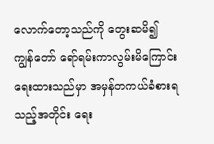လောက်တော့သည်ကို တွေးဆမိ၍  ကျွန်တော် ရော်ရမ်းကာလွမ်းမိကြောင်း ရေးထားသည်မှာ အမှန်တကယ်ခံစားရသည့်အတိုင်း ရေး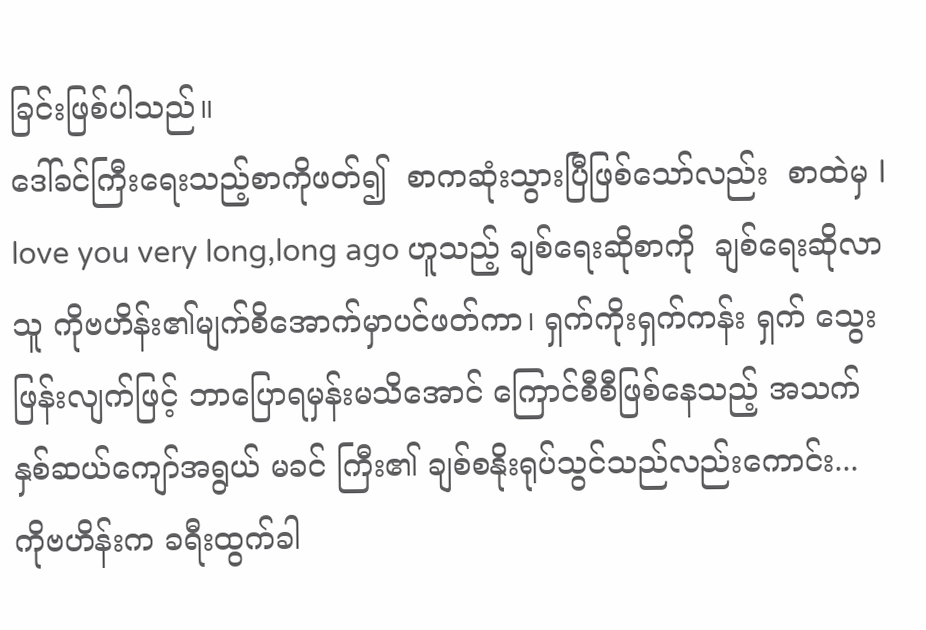ခြင်းဖြစ်ပါသည်။
ဒေါ်ခင်ကြီးရေးသည့်စာကိုဖတ်၍  စာကဆုံးသွားပြီဖြစ်သော်လည်း  စာထဲမှ l love you very long,long ago ဟူသည့် ချစ်ရေးဆိုစာကို  ချစ်ရေးဆိုလာသူ ကိုဗဟိန်း၏မျက်စိအောက်မှာပင်ဖတ်ကာ၊ ရှက်ကိုးရှက်ကန်း ရှက် သွေးဖြန်းလျက်ဖြင့် ဘာပြောရမှန်းမသိအောင် ကြောင်စီစီဖြစ်နေသည့် အသက် နှစ်ဆယ်ကျော်အရွယ် မခင် ကြီး၏ ချစ်စနိုးရုပ်သွင်သည်လည်းကောင်း...
ကိုဗဟိန်းက ခရီးထွက်ခါ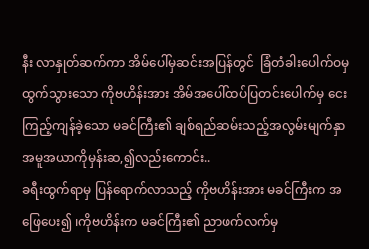နီး လာနှုတ်ဆက်ကာ အိမ်ပေါ်မှဆင်းအပြန်တွင်  ခြံတံခါးပေါက်ဝမှထွက်သွားသော ကိုဗဟိန်းအား အိမ်အပေါ်ထပ်ပြတင်းပေါက်မှ ငေးကြည့်ကျန်ခဲ့သော မခင်ကြီး၏ ချစ်ရည်ဆမ်းသည့်အလွမ်းမျက်နှာအမူအယာကိုမှန်းဆ,၍လည်းကောင်း..
ခရီးထွက်ရာမှ ပြန်ရောက်လာသည့် ကိုဗဟိန်းအား မခင်ကြီးက အဖြေပေး၍ ၊ကိုဗဟိန်းက မခင်ကြီး၏ ညာဖက်လက်မှ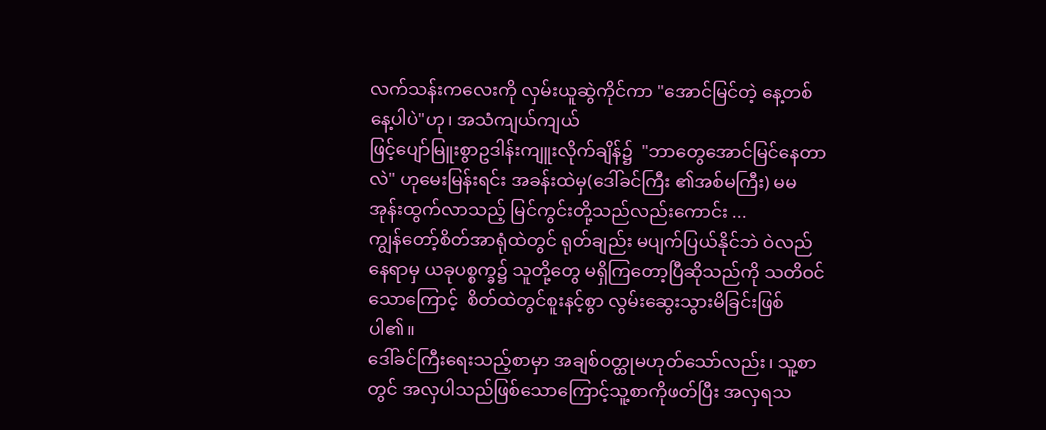လက်သန်းကလေးကို လှမ်းယူဆွဲကိုင်ကာ "အောင်မြင်တဲ့ နေ့တစ်နေ့ပါပဲ"ဟု၊ အသံကျယ်ကျယ်
ဖြင့်ပျော်မြူးစွာဥဒါန်းကျူးလိုက်ချိန်၌  "ဘာတွေအောင်မြင်နေတာလဲ" ဟုမေးမြန်းရင်း အခန်းထဲမှ(ဒေါ်ခင်ကြီး ၏အစ်မကြီး) မမအုန်းထွက်လာသည့် မြင်ကွင်းတို့သည်လည်းကောင်း ...
ကျွန်တော့်စိတ်အာရုံထဲတွင် ရုတ်ချည်း မပျက်ပြယ်နိုင်ဘဲ ဝဲလည်နေရာမှ ယခုပစ္စက္ခ၌ သူတို့တွေ မရှိကြတော့ပြီဆိုသည်ကို သတိဝင်သောကြောင့်  စိတ်ထဲတွင်စူးနင့်စွာ လွမ်းဆွေးသွားမိခြင်းဖြစ်ပါ၏။
ဒေါ်ခင်ကြီးရေးသည့်စာမှာ အချစ်ဝတ္ထုမဟုတ်သော်လည်း၊ သူ့စာတွင် အလှပါသည်ဖြစ်သောကြောင့်သူ့စာကိုဖတ်ပြီး အလှရသ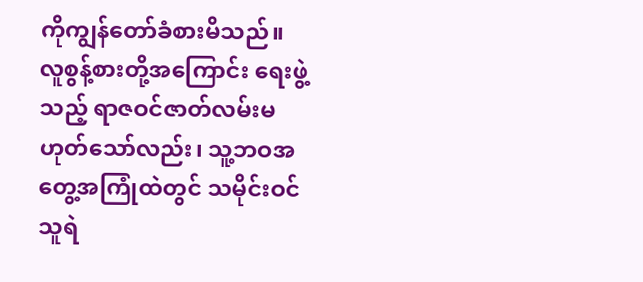ကိုကျွန်တော်ခံစားမိသည်။
လူစွန့်စားတို့အကြောင်း ရေးဖွဲ့သည့် ရာဇဝင်ဇာတ်လမ်းမဟုတ်သော်လည်း၊ သူ့ဘဝအတွေ့အကြုံထဲတွင် သမိုင်းဝင်သူရဲ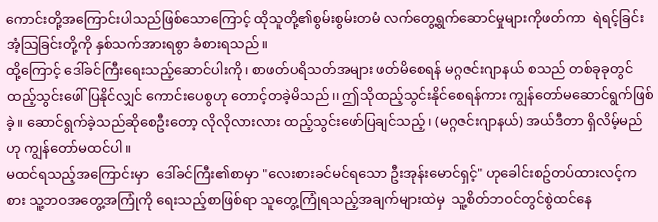ကောင်းတို့အကြောင်းပါသည်ဖြစ်သောကြောင့် ထိုသူတို့၏စွမ်းစွမ်းတမံ လက်တွေ့ရွက်ဆောင်မှုများကိုဖတ်ကာ  ရဲရင့်ခြင်း အံ့သြခြင်းတို့ကို နှစ်သက်အားရစွာ ခံစားရသည်။
ထို့ကြောင့် ဒေါ်ခင်ကြီးရေးသည့်ဆောင်ပါးကို၊ စာဖတ်ပရိသတ်အများ ဖတ်မိစေရန် မဂ္ဂဇင်းဂျာနယ် စသည် တစ်ခုခုတွင် ထည့်သွင်းဖေါ်ပြနိုင်လျှင် ကောင်းပေစွဟု တောင့်တခဲ့မိသည်၊၊ ဤသိုထည့်သွင်းနိုင်စေရန်ကား ကျွန်တော်မဆောင်ရွက်ဖြစ်ခဲ့။ ဆောင်ရွက်ခဲ့သည်ဆိုစေဦးတော့ လိုလိုလားလား ထည့်သွင်းဖော်ပြချင်သည့်၊ (မဂ္ဂဇင်းဂျာနယ်) အယ်ဒီတာ ရှိလိမ့်မည်ဟု ကျွန်တော်မထင်ပါ။
မထင်ရသည့်အကြောင်းမှာ  ဒေါ်ခင်ကြီး၏စာမှာ "လေးစားခင်မင်ရသော ဦးအုန်းမောင်ရှင့်" ဟုခေါင်းစဥ်တပ်ထားလင့်ကစား သူ့ဘဝအတွေ့အကြုံကို ရေးသည့်စာဖြစ်ရာ သူတွေ့ကြုံရသည့်အချက်များထဲမှ  သူ့စိတ်ဘဝင်တွင်စွဲထင်နေ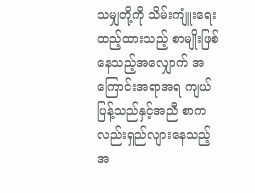သမျှတို့ကို သိမ်းကျူံးရေးထည့်ထားသည့် စာမျိုးဖြစ်နေသည့်အလျှောက် အကြောင်းအရာအရ ကျယ်ပြန့်သည်နှင့်အညီ စာကလည်းရှည်လျားနေသည့်အ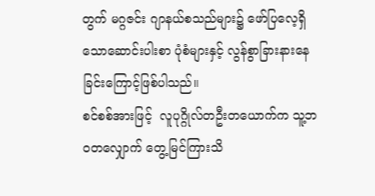တွက် မဂ္ဂဇင်း ဂျာနယ်စသည်များ၌ ဖော်ပြလေ့ရှိသောဆောင်းပါးစာ ပုံစံများနှင့် လွန်စွာခြားနားနေခြင်းကြောင့်ဖြစ်ပါသည်။
စင်စစ်အားဖြင့်  လူပုဂ္ဂိုလ်တဦးတယောက်က သူ့ဘဝတလျှောက် တွေ့မြင်ကြားသိ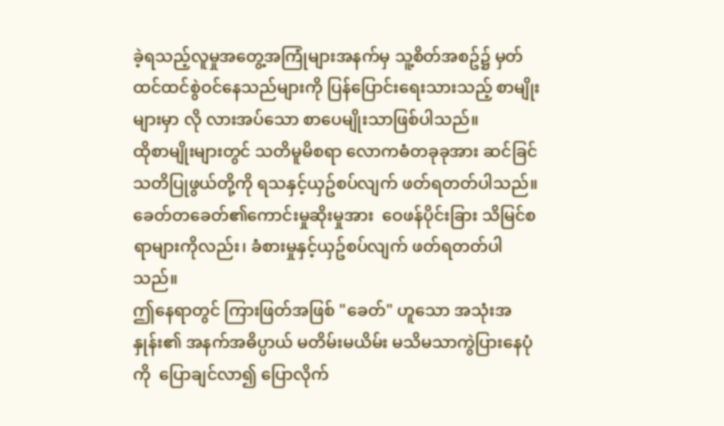ခဲ့ရသည့်လူမှုအတွေ့အကြုံများအနက်မှ သူ့စိတ်အစဥ်၌ မှတ်ထင်ထင်စွဲဝင်နေသည်များကို ပြန်ပြောင်းရေးသားသည့် စာမျိုးများမှာ လို လားအပ်သော စာပေမျိုးသာဖြစ်ပါသည်။
ထိုစာမျိုးများတွင် သတိမူမိစရာ လောကဓံတခုခုအား ဆင်ခြင်သတိပြုဖွယ်တို့ကို ရသနှင့်ယှဥ်စပ်လျက် ဖတ်ရတတ်ပါသည်။ ခေတ်တခေတ်၏ကောင်းမှုဆိုးမှုအား  ဝေဖန်ပိုင်းခြား သိမြင်စရာများကိုလည်း၊ ခံစားမှုနှင့်ယှဥ်စပ်လျက် ဖတ်ရတတ်ပါသည်။
ဤနေရာတွင် ကြားဖြတ်အဖြစ် "ခေတ်" ဟူသော အသုံးအနှုန်း၏ အနက်အဓိပ္ပာယ် မတိမ်းမယိမ်း မသိမသာကွဲပြားနေပုံကို  ပြောချင်လာ၍ ပြောလိုက်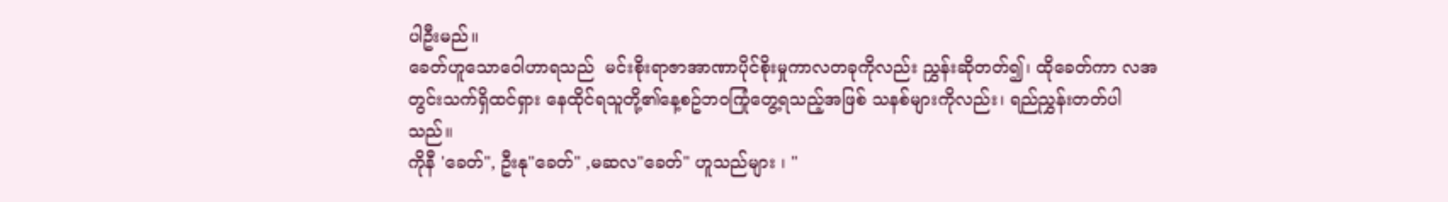ပါဦးမည်။
ခေတ်ဟူသောဝေါဟာရသည်  မင်းစိုးရာဇာအာဏာပိုင်စိုးမှုကာလတခုကိုလည်း ညွှန်းဆိုတတ်၍၊ ထိုခေတ်ကာ လအတွင်းသက်ရှိထင်ရှား နေထိုင်ရသူတို့၏နေ့စဥ်ဘဝကြုံတွေ့ရသည့်အဖြစ် သနစ်များကိုလည်း၊ ရည်ညွှန်းတတ်ပါသည်။
ကိုနီ 'ခေတ်", ဦးနု"ခေတ်" ,မဆလ"ခေတ်" ဟူသည်များ ၊ "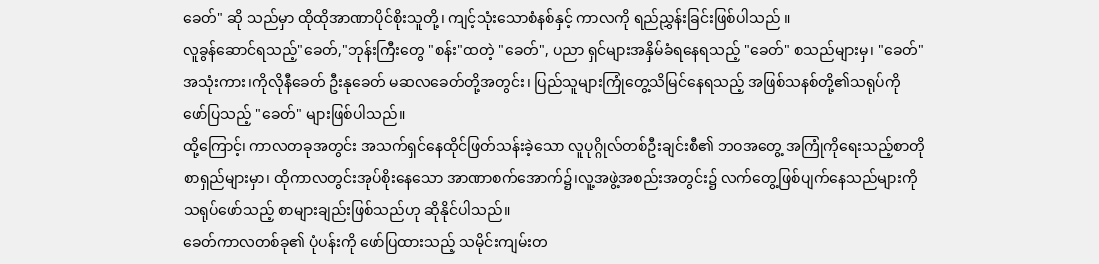ခေတ်" ဆို သည်မှာ ထိုထိုအာဏာပိုင်စိုးသူတို့၊ ကျင့်သုံးသောစံနစ်နှင့် ကာလကို ရည်ညွှန်းခြင်းဖြစ်ပါသည် ။
လူခွန်ဆောင်ရသည့်"ခေတ်,"ဘုန်းကြီးတွေ "စန်း"ထတဲ့ "ခေတ်", ပညာ ရှင်များအနှိမ်ခံရနေရသည့် "ခေတ်" စသည်များမှ၊ "ခေတ်" အသုံးကား၊ကိုလိုနီခေတ် ဦးနုခေတ် မဆလခေတ်တို့အတွင်း၊ ပြည်သူများကြုံတွေ့သိမြင်နေရသည့် အဖြစ်သနစ်တို့၏သရုပ်ကို ဖော်ပြသည့် "ခေတ်" များဖြစ်ပါသည်။
ထို့ကြောင့်၊ ကာလတခုအတွင်း အသက်ရှင်နေထိုင်ဖြတ်သန်းခဲ့သော လူပုဂ္ဂိုလ်တစ်ဦးချင်းစီ၏ ဘဝအတွေ့ အကြုံကိုရေးသည့်စာတို စာရှည်များမှာ၊ ထိုကာလတွင်းအုပ်စိုးနေသော အာဏာစက်အောက်၌၊လူ့အဖွဲ့အစည်းအတွင်း၌ လက်တွေ့ဖြစ်ပျက်နေသည်များကို သရုပ်ဖော်သည့် စာများချည်းဖြစ်သည်ဟု ဆိုနိုင်ပါသည်။
ခေတ်ကာလတစ်ခု၏ ပုံပန်းကို ဖော်ပြထားသည့် သမိုင်းကျမ်းတ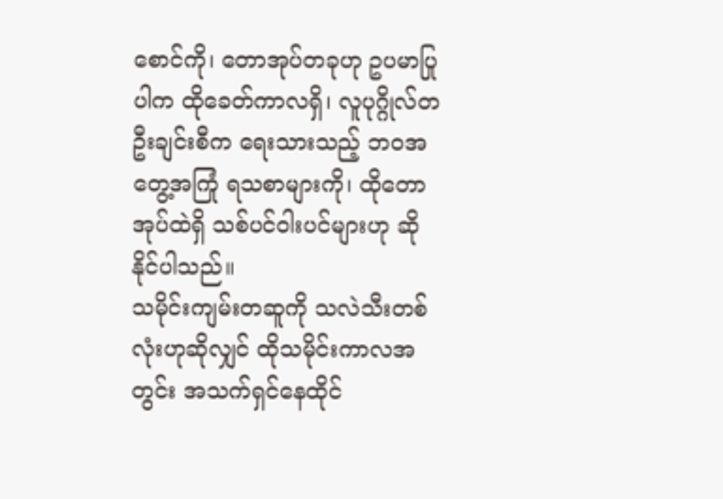စောင်ကို၊ တောအုပ်တခုဟု ဥပမာပြုပါက ထိုခေတ်ကာလရှိ၊ လူပုဂ္ဂိုလ်တဦးချင်းစီက ရေးသားသည့် ဘဝအတွေ့အကြုံ ရသစာများကို၊ ထိုတောအုပ်ထဲရှိ သစ်ပင်ဝါးပင်များဟု ဆိုနိုင်ပါသည်။
သမိုင်းကျမ်းတဆူကို သလဲသီးတစ်လုံးဟုဆိုလျှင် ထိုသမိုင်းကာလအတွင်း အသက်ရှင်နေထိုင်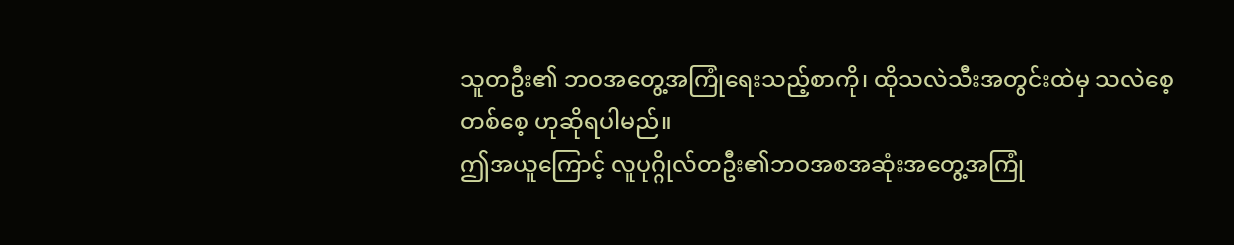သူတဦး၏ ဘဝအတွေ့အကြုံရေးသည့်စာကို၊ ထိုသလဲသီးအတွင်းထဲမှ သလဲစေ့ တစ်စေ့ ဟုဆိုရပါမည်။
ဤအယူကြောင့် လူပုဂ္ဂိုလ်တဦး၏ဘဝအစအဆုံးအတွေ့အကြုံ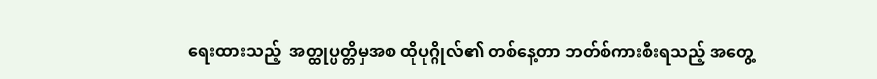ရေးထားသည့်  အတ္ထုပ္ပတ္တိမှအစ ထိုပုဂ္ဂိုလ်၏ တစ်နေ့တာ ဘတ်စ်ကားစီးရသည့် အတွေ့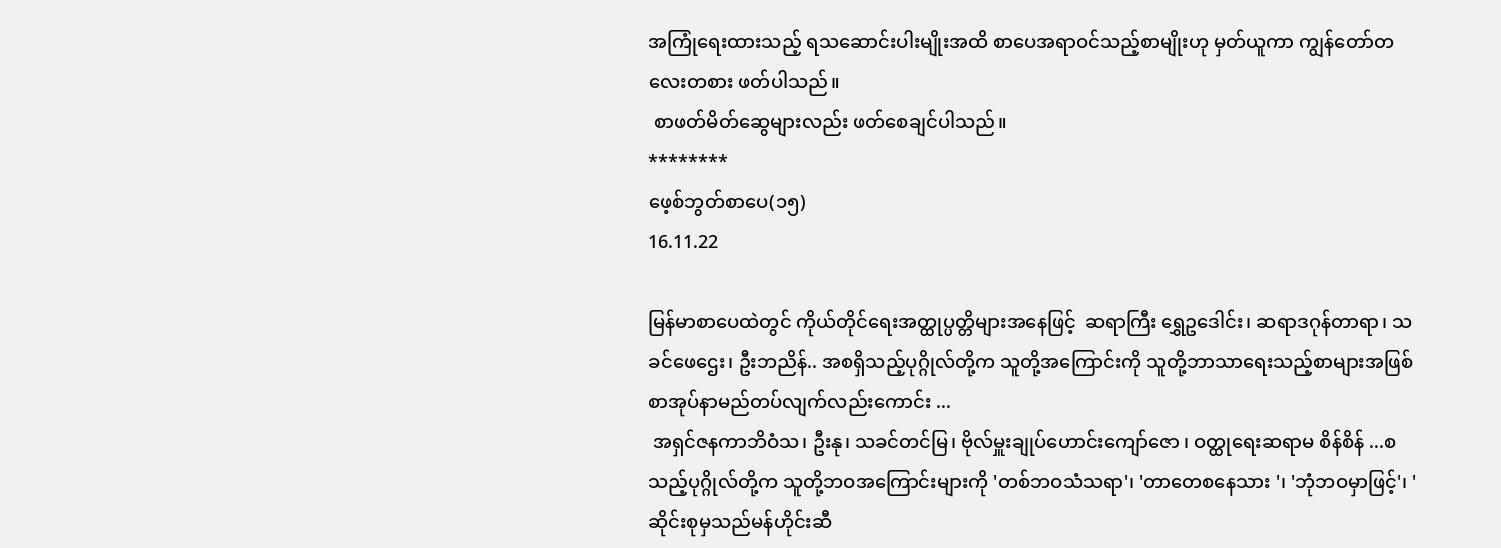အကြုံရေးထားသည့် ရသဆောင်းပါးမျိုးအထိ စာပေအရာဝင်သည့်စာမျိုးဟု မှတ်ယူကာ ကျွန်တော်တလေးတစား ဖတ်ပါသည်။
 စာဖတ်မိတ်ဆွေများလည်း ဖတ်စေချင်ပါသည်။
********
ဖေ့စ်ဘွတ်စာပေ(၁၅)
16.11.22

မြန်မာစာပေထဲတွင် ကိုယ်တိုင်ရေးအတ္ထုပ္ပတ္တိများအနေဖြင့်  ဆရာကြီး ရွှေဥဒေါင်း၊ ဆရာဒဂုန်တာရာ၊ သခင်ဖေဌေး၊ ဦးဘညိန်.. အစရှိသည့်ပုဂ္ဂိုလ်တို့က သူတို့အကြောင်းကို သူတို့ဘာသာရေးသည့်စာများအဖြစ် စာအုပ်နာမည်တပ်လျက်လည်းကောင်း ...
 အရှင်ဇနကာဘိဝံသ၊ ဦးနု၊ သခင်တင်မြ၊ ဗိုလ်မှူးချုပ်ဟောင်းကျော်ဇော ၊ ဝတ္ထုရေးဆရာမ စိန်စိန် ...စသည့်ပုဂ္ဂိုလ်တို့က သူတို့ဘဝအကြောင်းများကို 'တစ်ဘဝသံသရာ'၊ 'တာတေစနေသား '၊ 'ဘုံဘဝမှာဖြင့်'၊ ' ဆိုင်းစုမှသည်မန်ဟိုင်းဆီ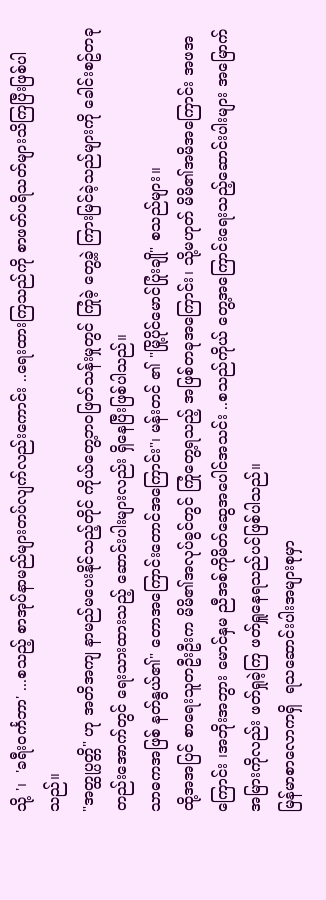သို့ '၊  'ခရီးဝင်္ကဘာ' ...စသည့် စာအုပ်နာမည်များတပ်လျက်လည်းကောင်း ..ရေးထားကြသည်ကို စာဖတ်ပရိသတ်များသိကြပြီးဖြစ်ပါသည်။
"အတ္ထုပ္ပတ္တိ" ဟု အတိအကျ နာမည်မပေးနိုင်သည့်တိုင် ကိုယ်တွေ့ဘဝဖြတ်သန်းမှုတွင် ကြုံခဲ့ တွေ့ခဲ့ ကြားမြင်ခဲ့သည်များကို ခေါင်းစဥ်တခုတည်းအောက်တွင် ရေးသားထားသည့် ဆောင်းပါးများလည်း ရှိနေပြီးဖြစ်ပါသည်။
သာဓကအဖြစ် နတ်နွယ်၏" တောအကြောင်းတောင်အကြောင်း"၊ မန်းတင် ၏ "မြို့ပိုင်မောင်ပြုံးချို" စသည်များ။
ထို့အအပြင် စာရေးသူတဦးဦးက မိမိ၏အလုပ်ခွင်တွင် ကြုံတွေ့ရသည့် အဖြစ်တခုအကြောင်း၊ သို့မဟုတ် မိမိ၏အမိအကြောင်း အဖအကြောင်း ၊အဘိုးအဘွား မောင်နှမ ညီအစ်ကိုမိတ်ဆွေအပေါင်အသင်း ..စသည်ကိုယ် တွေ့အကြောင်းရေးသည့်ဆောင်းပါးများ အမြောက်အမြားကိုလည်း ဖတ်ရှုခဲ့ကြ ဖတ်ရှူနေရသည်ပင်ဖြစ်ပါသည်။
မြန်မာစာလောကရှိ  ရသဆောင်းပါးအများစုမှာ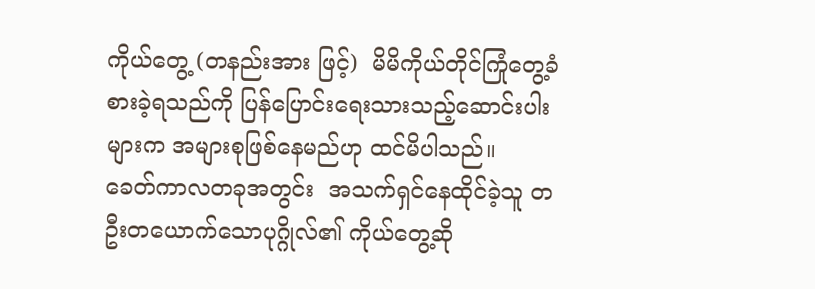ကိုယ်တွေ့ (တနည်းအား ဖြင့်)  မိမိကိုယ်တိုင်ကြုံတွေ့ခံစားခဲ့ရသည်ကို ပြန်ပြောင်းရေးသားသည့်ဆောင်းပါးများက အများစုဖြစ်နေမည်ဟု ထင်မိပါသည်။
ခေတ်ကာလတခုအတွင်း  အသက်ရှင်နေထိုင်ခဲ့သူ တဦးတယောက်သောပုဂ္ဂိုလ်၏ ကိုယ်တွေ့ဆို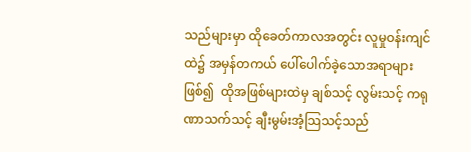သည်များမှာ ထိုခေတ်ကာလအတွင်း လူမှုဝန်းကျင်ထဲ၌ အမှန်တကယ် ပေါ်ပေါက်ခဲ့သောအရာများဖြစ်၍  ထိုအဖြစ်များထဲမှ ချစ်သင့် လွမ်းသင့် ကရုဏာသက်သင့် ချီးမွမ်းအံ့သြသင့်သည်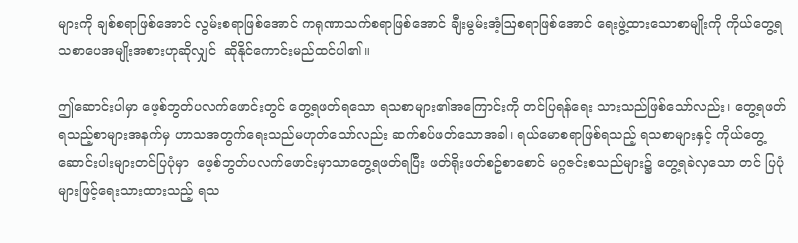များကို ချစ်စရာဖြစ်အောင် လွမ်းစရာဖြစ်အောင် ကရုဏာသက်စရာဖြစ်အောင် ချီးမွမ်းအံ့ဩစရာဖြစ်အောင် ရေးဖွဲ့ထားသောစာမျိုးကို ကိုယ်တွေ့ရသစာပေအမျိုးအစားဟုဆိုလျှင်  ဆိုနိုင်ကောင်းမည်ထင်ပါ၏။

ဤဆောင်းပါမှာ ဖေ့စ်ဘွတ်ပလက်ဖောင်းတွင် တွေ့ရဖတ်ရသော ရသစာများ၏အကြောင်းကို တင်ပြရန်ရေး သားသည်ဖြစ်သော်လည်း၊ တွေ့ရဖတ်ရသည့်စာများအနက်မှ ဟာသအတွက်ရေးသည်မဟုတ်သော်လည်း ဆက်စပ်ဖတ်သောအခါ၊ ရယ်မောစရာဖြစ်ရသည့် ရသစာများနှင့် ကိုယ်တွေ့ဆောင်းပါးများတင်ပြပုံမှာ  ဖေ့စ်ဘွတ်ပလက်ဖောင်းမှာသာတွေ့ရဖတ်ရပြီး ဖတ်ရိုးဖတ်စဥ်စာစောင် မဂ္ဂဇင်းစသည်များ၌ တွေ့ရခဲလှသော တင် ပြပုံများဖြင့်ရေးသားထားသည့် ရသ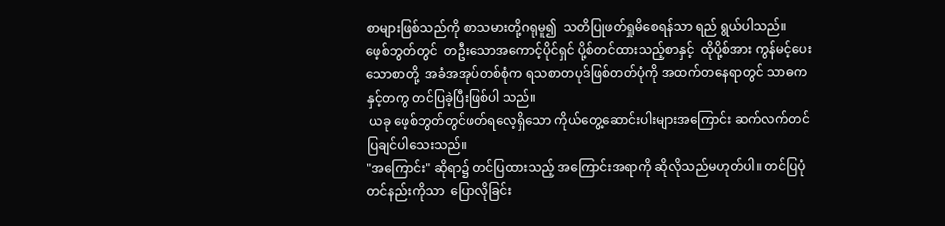စာများဖြစ်သည်ကို စာသမားတို့ဂရုမူ၍  သတိပြုဖတ်ရှုမိစေရန်သာ ရည် ရွယ်ပါသည်။
ဖေ့စ်ဘွတ်တွင်  တဦးသောအကောင့်ပိုင်ရှင် ပို့စ်တင်ထားသည့်စာနှင့်  ထိုပို့စ်အား ကွန်မင့်ပေးသောစာတို့  အခံအအုပ်တစ်စုံက ရသစာတပုဒ်ဖြစ်တတ်ပုံကို အထက်တနေရာတွင် သာဓကနှင့်တကွ တင်ပြခဲ့ပြီးဖြစ်ပါ သည်။
 ယခု ဖေ့စ်ဘွတ်တွင်ဖတ်ရလေ့ရှိသော ကိုယ်တွေ့ဆောင်းပါးများအကြောင်း ဆက်လက်တင်ပြချင်ပါသေးသည်။
"အကြောင်း" ဆိုရာ၌ တင်ပြထားသည့် အကြောင်းအရာကို ဆိုလိုသည်မဟုတ်ပါ။ တင်ပြပုံတင်နည်းကိုသာ  ပြောလိုခြင်း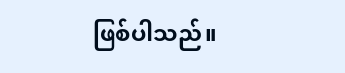ဖြစ်ပါသည်။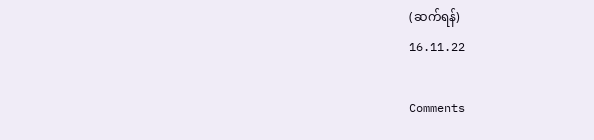(ဆက်ရန်)
16.11.22

Comments